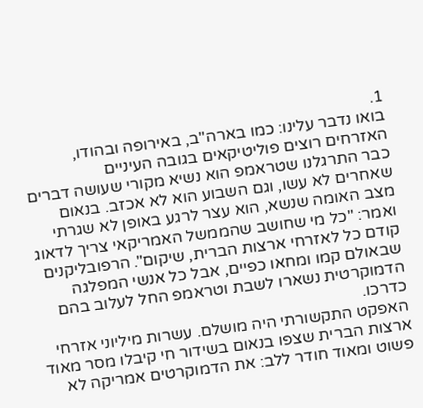1.
בואו נדבר עלינו: כמו בארה"ב, באירופה ובהודו, האזרחים רוצים פוליטיקאים בגובה העיניים
כבר התרגלנו שטראמפ הוא נשיא מקורי שעושה דברים שאחרים לא עשו, וגם השבוע הוא לא אכזב. בנאום מצב האומה שנשא, הוא עצר לרגע באופן לא שגרתי ואמר: "כל מי שחושב שהממשל האמריקאי צריך לדאוג קודם כל לאזרחי ארצות הברית, שיקום". הרפובליקנים שבאולם קמו ומחאו כפיים, אבל כל אנשי המפלגה הדמוקרטית נשארו לשבת וטראמפ החל לעלוב בהם כדרכו.
האפקט התקשורתי היה מושלם. עשרות מיליוני אזרחי ארצות הברית שצפו בנאום בשידור חי קיבלו מסר מאוד פשוט ומאוד חודר ללב: את הדמוקרטים אמריקה לא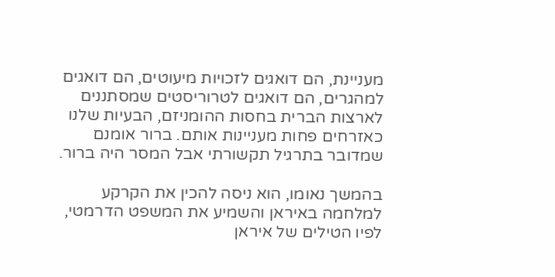מעניינת, הם דואגים לזכויות מיעוטים, הם דואגים למהגרים, הם דואגים לטרוריסטים שמסתננים לארצות הברית בחסות ההומניזם, הבעיות שלנו כאזרחים פחות מעניינות אותם. ברור אומנם שמדובר בתרגיל תקשורתי אבל המסר היה ברור.

בהמשך נאומו, הוא ניסה להכין את הקרקע למלחמה באיראן והשמיע את המשפט הדרמטי, לפיו הטילים של איראן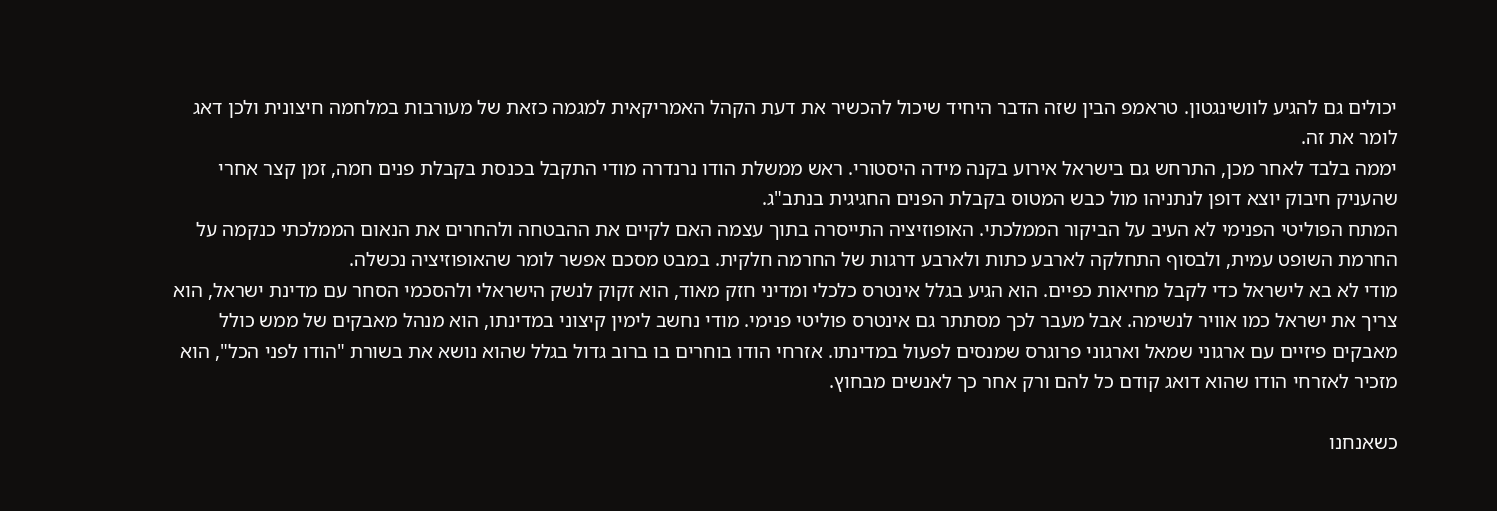יכולים גם להגיע לוושינגטון. טראמפ הבין שזה הדבר היחיד שיכול להכשיר את דעת הקהל האמריקאית למגמה כזאת של מעורבות במלחמה חיצונית ולכן דאג לומר את זה.
יממה בלבד לאחר מכן, התרחש גם בישראל אירוע בקנה מידה היסטורי. ראש ממשלת הודו נרנדרה מודי התקבל בכנסת בקבלת פנים חמה, זמן קצר אחרי שהעניק חיבוק יוצא דופן לנתניהו מול כבש המטוס בקבלת הפנים החגיגית בנתב"ג.
המתח הפוליטי הפנימי לא העיב על הביקור הממלכתי. האופוזיציה התייסרה בתוך עצמה האם לקיים את ההבטחה ולהחרים את הנאום הממלכתי כנקמה על החרמת השופט עמית, ולבסוף התחלקה לארבע כתות ולארבע דרגות של החרמה חלקית. במבט מסכם אפשר לומר שהאופוזיציה נכשלה.
מודי לא בא לישראל כדי לקבל מחיאות כפיים. הוא הגיע בגלל אינטרס כלכלי ומדיני חזק מאוד, הוא זקוק לנשק הישראלי ולהסכמי הסחר עם מדינת ישראל, הוא צריך את ישראל כמו אוויר לנשימה. אבל מעבר לכך מסתתר גם אינטרס פוליטי פנימי. מודי נחשב לימין קיצוני במדינתו, הוא מנהל מאבקים של ממש כולל מאבקים פיזיים עם ארגוני שמאל וארגוני פרוגרס שמנסים לפעול במדינתו. אזרחי הודו בוחרים בו ברוב גדול בגלל שהוא נושא את בשורת "הודו לפני הכל", הוא מזכיר לאזרחי הודו שהוא דואג קודם כל להם ורק אחר כך לאנשים מבחוץ.

כשאנחנו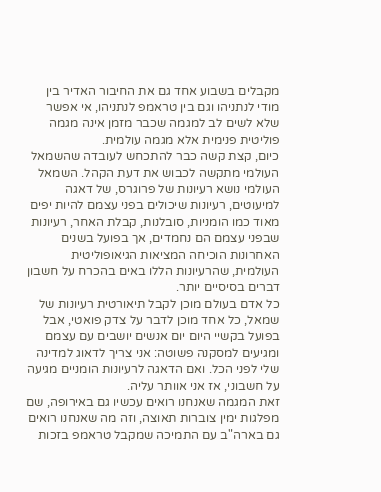מקבלים בשבוע אחד גם את החיבור האדיר בין מודי לנתניהו וגם בין טראמפ לנתניהו, אי אפשר שלא לשים לב למגמה שכבר מזמן אינה מגמה פוליטית פנימית אלא מגמה עולמית.
כיום, קצת קשה כבר להתכחש לעובדה שהשמאל העולמי מתקשה לכבוש את דעת הקהל. השמאל העולמי נושא רעיונות של פרוגרס, של דאגה למיעוטים, רעיונות שיכולים בפני עצמם להיות יפים מאוד כמו הומניות, סובלנות, קבלת האחר, רעיונות שבפני עצמם הם נחמדים, אך בפועל בשנים האחרונות הוכיחה המציאות הגיאופוליטית העולמית, שהרעיונות הללו באים בהכרח על חשבון דברים בסיסיים יותר.
כל אדם בעולם מוכן לקבל תיאורטית רעיונות של שמאל, כל אחד מוכן לדבר על צדק פואטי, אבל בפועל בקשיי היום יום אנשים יושבים עם עצמם ומגיעים למסקנה פשוטה: אני צריך לדאוג למדינה שלי לפני הכל. ואם הדאגה לרעיונות הומניים מגיעה על חשבוני, אז אני אוותר עליה.
זאת המגמה שאנחנו רואים עכשיו גם באירופה, שם מפלגות ימין צוברות תאוצה, וזה מה שאנחנו רואים גם בארה"ב עם התמיכה שמקבל טראמפ בזכות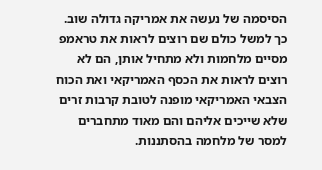הסיסמה של נעשה את אמריקה גדולה שוב. כך למשל כולם שם רוצים לראות את טראמפ מסיים מלחמות ולא מתחיל אותן, הם לא רוצים לראות את הכסף האמריקאי ואת הכוח הצבאי האמריקאי מופנה לטובת קרבות זרים שלא שייכים אליהם והם מאוד מתחברים למסר של מלחמה בהסתננות.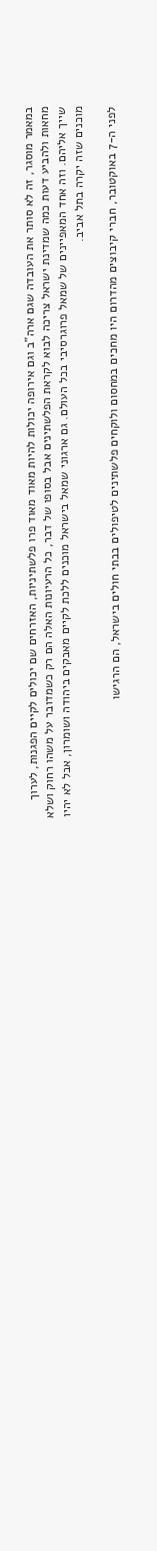במאמר מוסגר, זה לא סותר את העובדה שגם ארה"ב וגם אירופה יכולות להיות מאוד מאוד פרו פלשתיניות, האזרחים שם יכולים לקיים הפגנות, לערוך מחאות ולהביע דעות כמה שמדינת ישראל צריכה לבוא לקראת הפלשתינים אבל בסופו של דבר, כל הרעיונות האלה הם רק כשמדובר על משהו רחוק ושלא שייך אליהם. וזה אחד המאפיינים של שמאל פרוגרסיבי בכל העולם. גם ארגוני שמאל בישראל מוכנים ללכת לקיים מאבקים ביהודה ושומרון, אבל לא יהיו מוכנים שזה יקרה בתל אביב.

לפני ה-7 באוקטובר, חברי קיבוצים מהדרום היו מחכים במחסום ולוקחים פלשתינים לטיפולים בבתי חולים בישראל, הם הרגישו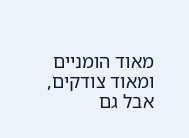מאוד הומניים ומאוד צודקים, אבל גם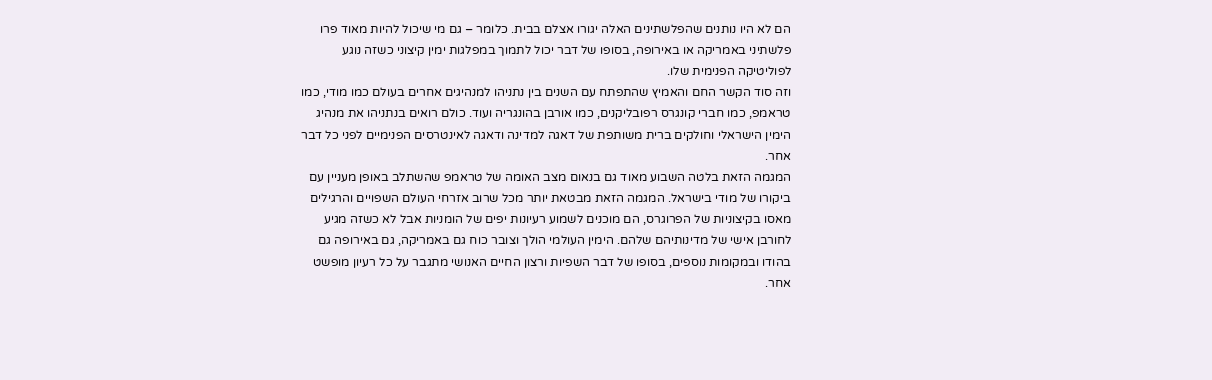הם לא היו נותנים שהפלשתינים האלה יגורו אצלם בבית. כלומר – גם מי שיכול להיות מאוד פרו פלשתיני באמריקה או באירופה, בסופו של דבר יכול לתמוך במפלגות ימין קיצוני כשזה נוגע לפוליטיקה הפנימית שלו.
וזה סוד הקשר החם והאמיץ שהתפתח עם השנים בין נתניהו למנהיגים אחרים בעולם כמו מודי, כמו טראמפ, כמו חברי קונגרס רפובליקנים, כמו אורבן בהונגריה ועוד. כולם רואים בנתניהו את מנהיג הימין הישראלי וחולקים ברית משותפת של דאגה למדינה ודאגה לאינטרסים הפנימיים לפני כל דבר אחר.
המגמה הזאת בלטה השבוע מאוד גם בנאום מצב האומה של טראמפ שהשתלב באופן מעניין עם ביקורו של מודי בישראל. המגמה הזאת מבטאת יותר מכל שרוב אזרחי העולם השפויים והרגילים מאסו בקיצוניות של הפרוגרס, הם מוכנים לשמוע רעיונות יפים של הומניות אבל לא כשזה מגיע לחורבן אישי של מדינותיהם שלהם. הימין העולמי הולך וצובר כוח גם באמריקה, גם באירופה גם בהודו ובמקומות נוספים, בסופו של דבר השפיות ורצון החיים האנושי מתגבר על כל רעיון מופשט אחר.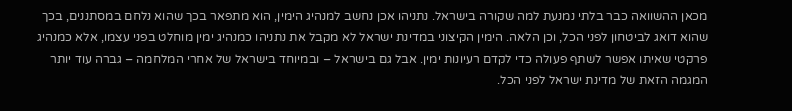מכאן ההשוואה כבר בלתי נמנעת למה שקורה בישראל. נתניהו אכן נחשב למנהיג הימין, הוא מתפאר בכך שהוא נלחם במסתננים, בכך שהוא דואג לביטחון לפני הכל, וכן הלאה. הימין הקיצוני במדינת ישראל לא מקבל את נתניהו כמנהיג ימין מוחלט בפני עצמו, אלא כמנהיג פרקטי שאיתו אפשר לשתף פעולה כדי לקדם רעיונות ימין. אבל גם בישראל – ובמיוחד בישראל של אחרי המלחמה – גברה עוד יותר המגמה הזאת של מדינת ישראל לפני הכל.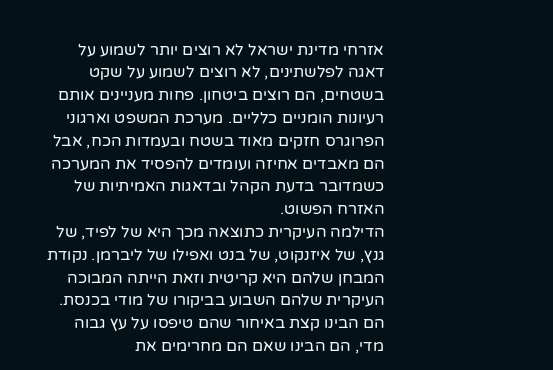אזרחי מדינת ישראל לא רוצים יותר לשמוע על דאגה לפלשתינים, לא רוצים לשמוע על שקט בשטחים, הם רוצים ביטחון. פחות מעניינים אותם רעיונות הומניים כלליים. מערכת המשפט וארגוני הפרוגרס חזקים מאוד בשטח ובעמדות הכח, אבל הם מאבדים אחיזה ועומדים להפסיד את המערכה כשמדובר בדעת הקהל ובדאגות האמיתיות של האזרח הפשוט.
הדילמה העיקרית כתוצאה מכך היא של לפיד, של גנץ, של איזנקוט, של בנט ואפילו של ליברמן. נקודת המבחן שלהם היא קריטית וזאת הייתה המבוכה העיקרית שלהם השבוע בביקורו של מודי בכנסת. הם הבינו קצת באיחור שהם טיפסו על עץ גבוה מדי, הם הבינו שאם הם מחרימים את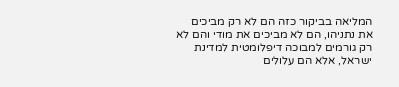המליאה בביקור כזה הם לא רק מביכים את נתניהו, הם לא מביכים את מודי והם לא רק גורמים למבוכה דיפלומטית למדינת ישראל, אלא הם עלולים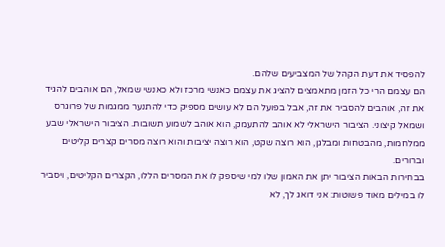להפסיד את דעת הקהל של המצביעים שלהם.
הם עצמם הרי כל הזמן מתאמצים להציג את עצמם כאנשי מרכז ולא כאנשי שמאל, הם אוהבים להגיד את זה, אוהבים להסביר את זה, אבל בפועל הם לא עושים מספיק כדי להתנער ממגמות של פרוגרס ושמאל קיצוני. הציבור הישראלי לא אוהב להתעמק, הוא אוהב לשמוע תשובות. הציבור הישראלי שבע ממלחמות, מהבטחות ומבלגן, הוא רוצה שקט, הוא רוצה יציבות והוא רוצה מסרים קצרים קליטים וברורים.
בבחירות הבאות הציבור יתן את האמון שלו למי שיספק לו את המסרים הללו, הקצרים הקליטים, ויסביר לו במילים מאוד פשוטות: אני דואג לך, לא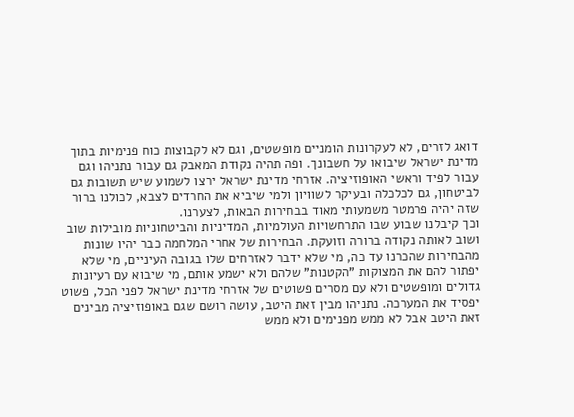דואג לזרים, לא לעקרונות הומניים מופשטים, וגם לא לקבוצות כוח פנימיות בתוך מדינת ישראל שיבואו על חשבונך. ופה תהיה נקודת המאבק גם עבור נתניהו וגם עבור לפיד וראשי האופוזיציה. אזרחי מדינת ישראל ירצו לשמוע שיש תשובות גם לביטחון, גם לכלכלה ובעיקר לשוויון ולמי שיביא את החרדים לצבא, לכולנו ברור שזה יהיה פרמטר משמעותי מאוד בבחירות הבאות, לצערנו.
וכך קיבלנו שבוע שבו התרחשויות העולמיות, המדיניות והביטחוניות מובילות שוב ושוב לאותה נקודה ברורה וזועקת. הבחירות של אחרי המלחמה כבר יהיו שונות מהבחירות שהכרנו עד כה, מי שלא ידבר לאזרחים שלו בגובה העיניים, מי שלא יפתור להם את המצוקות "הקטנות" שלהם ולא ישמע אותם, מי שיבוא עם רעיונות גדולים ומופשטים ולא עם מסרים פשוטים של אזרחי מדינת ישראל לפני הכל, פשוט יפסיד את המערכה. נתניהו מבין זאת היטב, עושה רושם שגם באופוזיציה מבינים זאת היטב אבל לא ממש מפנימים ולא ממש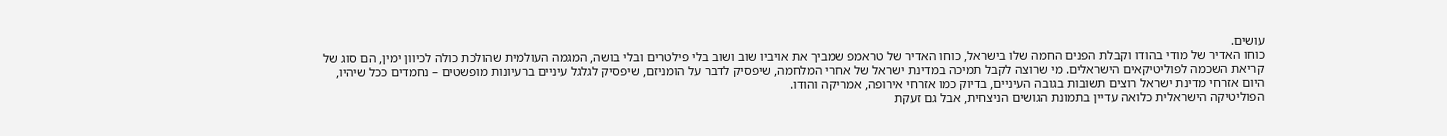עושים.
כוחו האדיר של מודי בהודו וקבלת הפנים החמה שלו בישראל, כוחו האדיר של טראמפ שמביך את אויביו שוב ושוב בלי פילטרים ובלי בושה, המגמה העולמית שהולכת כולה לכיוון ימין, הם סוג של קריאת השכמה לפוליטיקאים הישראלים. מי שרוצה לקבל תמיכה במדינת ישראל של אחרי המלחמה, שיפסיק לדבר על הומניזם, שיפסיק לגלגל עיניים ברעיונות מופשטים – נחמדים ככל שיהיו, היום אזרחי מדינת ישראל רוצים תשובות בגובה העיניים, בדיוק כמו אזרחי אירופה, אמריקה והודו.
הפוליטיקה הישראלית כלואה עדיין בתמונת הגושים הניצחית, אבל גם זעקת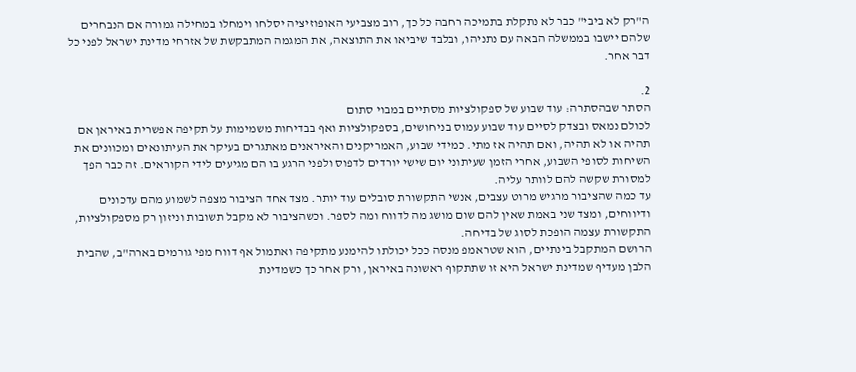ה"רק לא ביבי" כבר לא נתקלת בתמיכה רחבה כל כך, רוב מצביעי האופוזיציה יסלחו וימחלו במחילה גמורה אם הנבחרים שלהם יישבו בממשלה הבאה עם נתניהו, ובלבד שיביאו את התוצאה, את המגמה המתבקשת של אזרחי מדינת ישראל לפני כל דבר אחר.

2.
הסתר שבהסתרה: עוד שבוע של ספקולציות מסתיים במבוי סתום
לכולם נמאס ובצדק לסיים עוד שבוע עמוס בניחושים, בספקולציות ואף בבדיחות משמימות על תקיפה אפשרית באיראן אם תהיה או לא תהיה, ואם תהיה אז מתי. כמידי שבוע, האמריקנים והאיראנים מאתגרים בעיקר את העיתונאים ומכוונים את השיחות לסופי השבוע, אחרי הזמן שעיתוני יום שישי יורדים לדפוס ולפני הרגע בו הם מגיעים לידי הקוראים. זה כבר הפך למסורת שקשה להם לוותר עליה.
עד כמה שהציבור מרגיש מרוט עצבים, אנשי התקשורת סובלים עוד יותר. מצד אחד הציבור מצפה לשמוע מהם עדכונים ודיווחים, ומצד שני באמת שאין להם שום מושג מה לדווח ומה לספר. וכשהציבור לא מקבל תשובות וניזון רק מספקולציות, התקשורת עצמה הופכת לסוג של בדיחה.
הרושם המתקבל בינתיים, הוא שטראמפ מנסה ככל יכולתו להימנע מתקיפה ואתמול אף דווח מפי גורמים בארה"ב, שהבית הלבן מעדיף שמדינת ישראל היא זו שתתקוף ראשונה באיראן, ורק אחר כך כשמדינת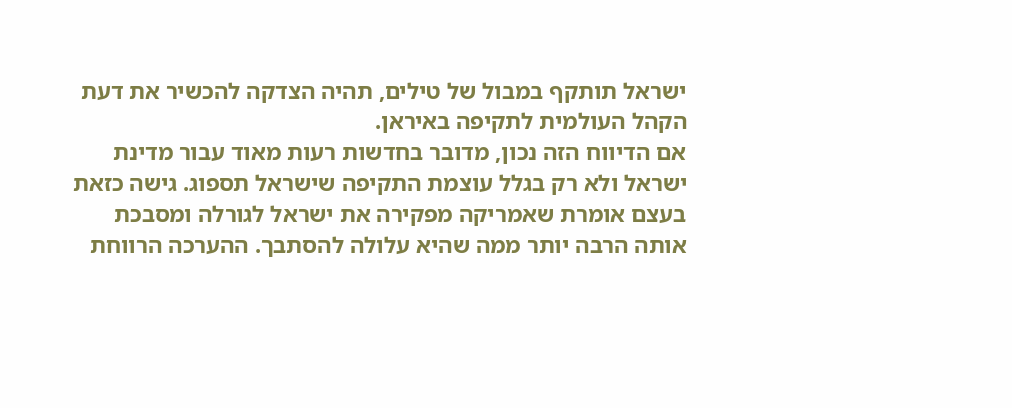ישראל תותקף במבול של טילים, תהיה הצדקה להכשיר את דעת הקהל העולמית לתקיפה באיראן.
אם הדיווח הזה נכון, מדובר בחדשות רעות מאוד עבור מדינת ישראל ולא רק בגלל עוצמת התקיפה שישראל תספוג. גישה כזאת בעצם אומרת שאמריקה מפקירה את ישראל לגורלה ומסבכת אותה הרבה יותר ממה שהיא עלולה להסתבך. ההערכה הרווחת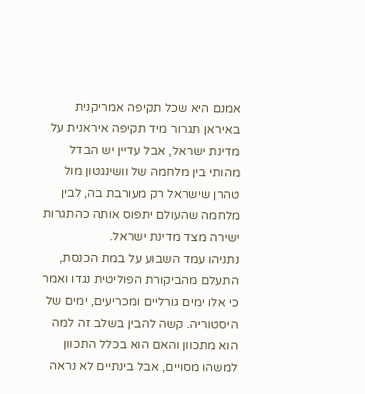אמנם היא שכל תקיפה אמריקנית באיראן תגרור מיד תקיפה איראנית על מדינת ישראל, אבל עדיין יש הבדל מהותי בין מלחמה של וושינגטון מול טהרן שישראל רק מעורבת בה, לבין מלחמה שהעולם יתפוס אותה כהתגרות ישירה מצד מדינת ישראל.
נתניהו עמד השבוע על במת הכנסת, התעלם מהביקורת הפוליטית נגדו ואמר כי אלו ימים גורליים ומכריעים, ימים של היסטוריה. קשה להבין בשלב זה למה הוא מתכוון והאם הוא בכלל התכוון למשהו מסויים, אבל בינתיים לא נראה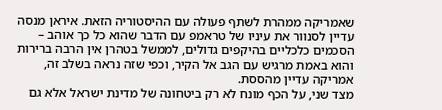שאמריקה ממהרת לשתף פעולה עם ההיסטוריה הזאת. איראן מנסה עדיין לסנוור את עיניו של טראמפ עם הדבר שהוא כל כך אוהב – הסכמים כלכליים בהיקפים גדולים, לממשל בטהרן אין הרבה ברירות והוא באמת מרגיש עם הגב אל הקיר, וכפי שזה נראה בשלב זה, אמריקה עדיין מהססת.
מצד שני, על הכף מונח לא רק ביטחונה של מדינת ישראל אלא גם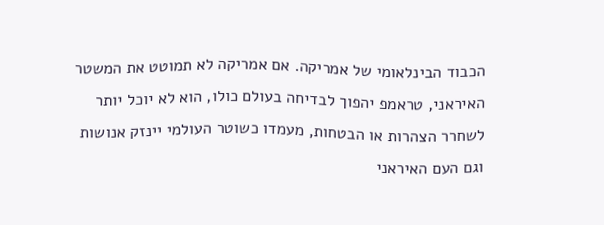הכבוד הבינלאומי של אמריקה. אם אמריקה לא תמוטט את המשטר האיראני, טראמפ יהפוך לבדיחה בעולם כולו, הוא לא יוכל יותר לשחרר הצהרות או הבטחות, מעמדו כשוטר העולמי יינזק אנושות וגם העם האיראני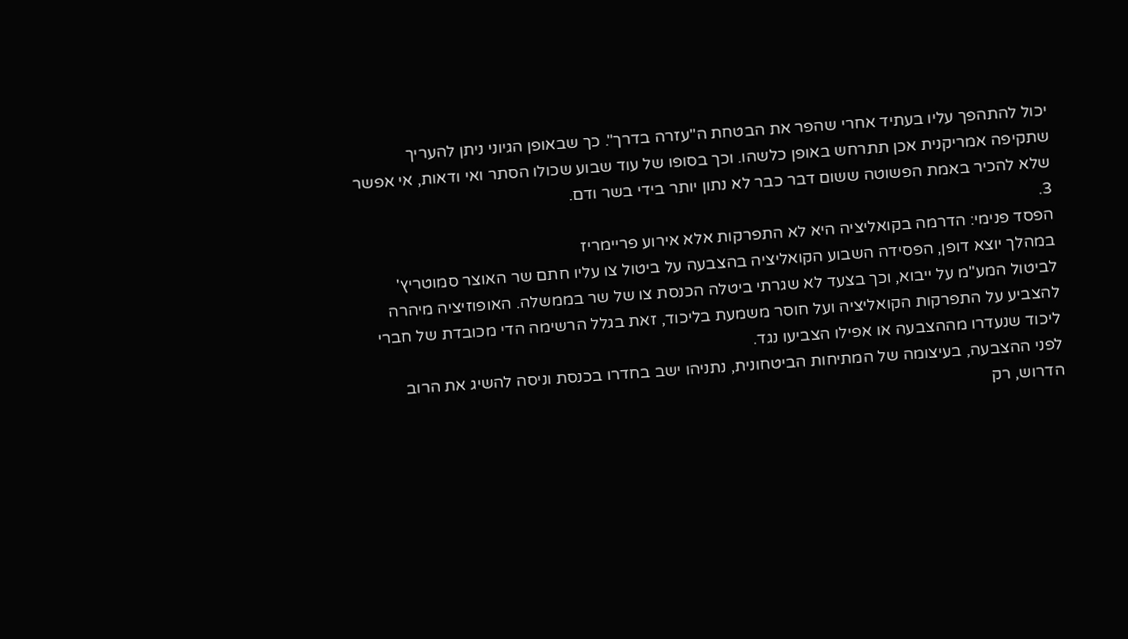יכול להתהפך עליו בעתיד אחרי שהפר את הבטחת ה"עזרה בדרך". כך שבאופן הגיוני ניתן להעריך שתקיפה אמריקנית אכן תתרחש באופן כלשהו. וכך בסופו של עוד שבוע שכולו הסתר ואי ודאות, אי אפשר שלא להכיר באמת הפשוטה ששום דבר כבר לא נתון יותר בידי בשר ודם.
3.
הפסד פנימי: הדרמה בקואליציה היא לא התפרקות אלא אירוע פריימריז
במהלך יוצא דופן, הפסידה השבוע הקואליציה בהצבעה על ביטול צו עליו חתם שר האוצר סמוטריץ' לביטול המע"מ על ייבוא, וכך בצעד לא שגרתי ביטלה הכנסת צו של שר בממשלה. האופוזיציה מיהרה להצביע על התפרקות הקואליציה ועל חוסר משמעת בליכוד, זאת בגלל הרשימה הדי מכובדת של חברי ליכוד שנעדרו מההצבעה או אפילו הצביעו נגד.
לפני ההצבעה, בעיצומה של המתיחות הביטחונית, נתניהו ישב בחדרו בכנסת וניסה להשיג את הרוב הדרוש, רק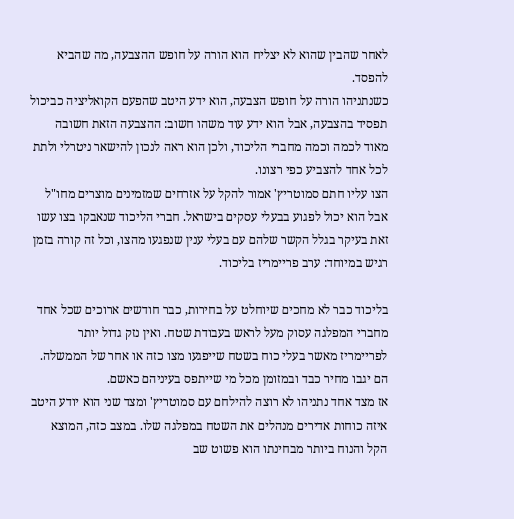לאחר שהבין שהוא לא יצליח הוא הורה על חופש ההצבעה, מה שהביא להפסד.
כשנתניהו הורה על חופש הצבעה, הוא ידע היטב שהפעם הקואליציה כביכול תפסיד בהצבעה, אבל הוא ידע עוד משהו חשוב: ההצבעה הזאת חשובה מאוד לכמה וכמה מחברי הליכוד, ולכן הוא ראה לנכון להישאר ניטרלי ולתת לכל אחד להצביע כפי רצונו.
הצו עליו חתם סמוטריץ' אמור להקל על אזרחים שמזמינים מוצרים מחו"ל אבל הוא יכול לפגוע בבעלי עסקים בישראל. חברי הליכוד שנאבקו בצו עשו זאת בעיקר בגלל הקשר שלהם עם בעלי ענין שנפגעו מהצו, וכל זה קורה בזמן רגיש במיוחד: ערב פריימריז בליכוד.

בליכוד כבר לא מחכים שיוחלט על בחירות, כבר חודשים ארוכים שכל אחד מחברי המפלגה עסוק מעל לראש בעבודת שטח. ואין נזק גדול יותר לפריימריז מאשר בעלי כוח בשטח שייפגעו מצו כזה או אחר של הממשלה. הם יגבו מחיר כבד ובמזומן מכל מי שייתפס בעיניהם כאשם.
אז מצד אחד נתניהו לא רוצה להילחם עם סמוטריץ' ומצד שני הוא יודע היטב איזה כוחות אדירים מנהלים את השטח במפלגה שלו. במצב כזה, המוצא הקל והנוח ביותר מבחינתו הוא פשוט שב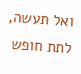ואל תעשה, לתת חופש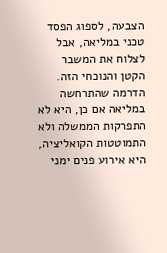הצבעה, לספוג הפסד טכני במליאה, אבל לצלוח את המשבר הקטן והנוכחי הזה. הדרמה שהתרחשה במליאה אם כן, היא לא התפרקות הממשלה ולא התמוטטות הקואליציה, היא אירוע פנים ימני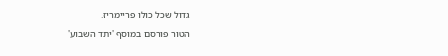גדול שכל כולו פריימריז.
הטור פורסם במוסף 'יתד השבוע'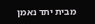מבית יתד נאמן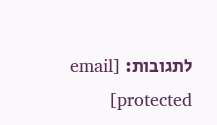לתגובות: [email protected]